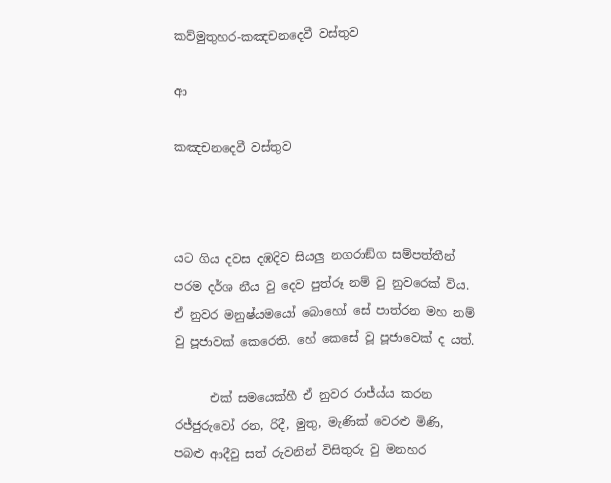කව්මුතුහර-කඤචනදෙවී වස්තුව

ආ

කඤචනදෙවී වස්තුව



යට ගිය දවස දඹදිව සියලු නගරාඞ්ග සම්පත්තීන් පරම දර්ශ නීය වු දෙව පුත්රූ නම් වු නුවරෙක් විය. ඒ නුවර මනුෂ්යමයෝ බොහෝ සේ පාත්රන මහ නම් වු පූජාවක් කෙරෙති. හේ ‍කෙසේ වූ පූජාවෙක් ද යත්.

      එක් සමයෙක්හී ඒ නුවර රාජ්ය්ය කරන රජ්ජුරුවෝ රන, රිදී, මුතු, මැණික් වෙරළු මිණි,  පබළු ආදීවු සත් රුවනින් විසිතුරු වු මනහර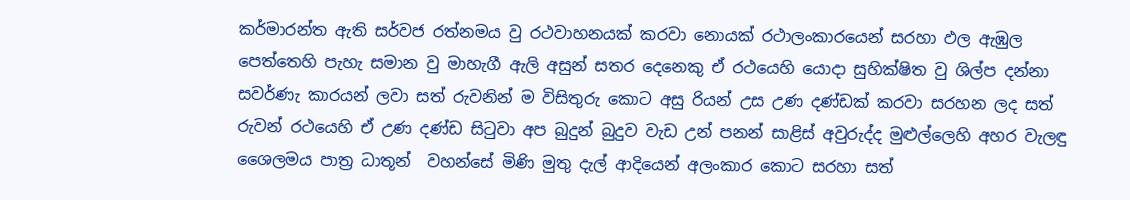කර්මාරන්ත ඇති සර්වජ රත්නමය වු රථවාහනයක් කරවා නොයක් රථාලංකාරයෙන් සරහා ඵල ඇඹුල පෙත්තෙහි පැහැ සමාන වු මාහැගී ඇලි අසුන් සතර දෙනෙකු ඒ රථයෙහි යොදා සුහික්ෂිත වු ශිල්ප දන්නා සවර්ණැ කාරයන් ලවා සත් රුවනින් ම විසිතුරු කොට අසු රියන් උස උණ දණ්ඩක් කරවා සරහන ලද සත් රුවන් රථයෙහි ඒ උණ දණ්ඩ සිටුවා අප බුදුන් බුදුව වැඩ උන් පනන් සාළිස් අවුරුද්ද මුළුල්ලෙහි අහර වැලඳු ශෛලමය පාත්‍ර ධාතූන්  වහන්සේ මිණි මුතු දැල් ආදියෙන් අලංකාර කොට සරහා සත්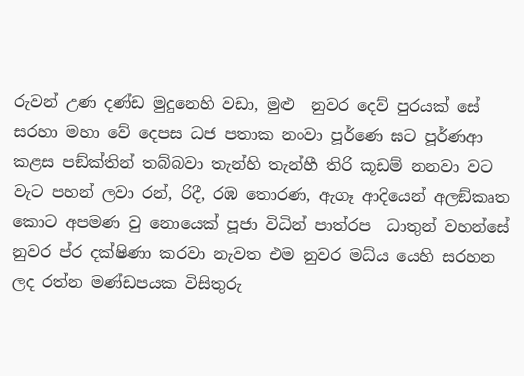රුවන් උණ දණ්ඩ මුදුනෙහි වඩා, මුළු  නුවර දෙව් පුරයක් සේ සරහා මහා වේ දෙපස ධජ පතාක නංවා පූර්ණෙ ඝට පූර්ණආ කළස පඞ්ක්තින් තබ්බවා තැන්හි තැන්හී තිරි කූඩම් නනවා වට වැට පහන් ලවා රන්, රිදී, රඹ තොරණ, ඇගෑ ආදියෙන් අලඞ්කෘත කොට අපමණ වු නොයෙක් පූජා විධින් පාත්රප  ධාතුන් වහන්සේ නුවර ප්ර දක්ෂිණා කරවා නැවත එම නුවර මධ්ය යෙහි සරහන ලද රත්න මණ්ඩපයක විසිතුරු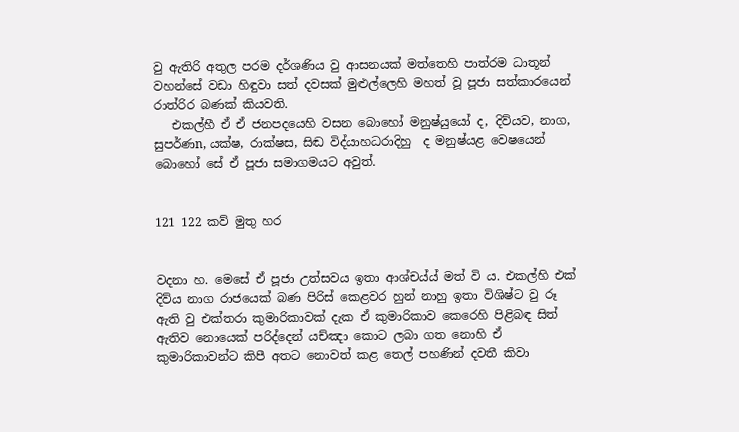වු ඇතිරි අතුල පරම දර්ශ‍ණිය වු ආසනයක් මත්තෙහි පාත්රම ධාතූන් වහන්සේ වඩා හිඳුවා සත් දවසක් මුළුල්ලෙහි මහත් වූ පූජා සත්කාරයෙන් රාත්රිර බණක් කියවති.
   එකල්හී ඒ ඒ ජනපදයෙහි වසන බොහෝ මනුෂ්යුයෝ ද, දිව්යව, නාග, සුපර්ණn, යක්ෂ, රාක්ෂස, සිඬ විද්යාහධරාදිහු  ද මනුෂ්යළ වෙෂයෙන් බොහෝ සේ ඒ පූජා සමාගමයට අවුත්.


121 122 කව් මුතු හර


වදනා හ. මෙසේ ඒ පූජා උත්සවය ඉතා ආශ්චය්ය් මත් වි‍ ය. එකල්හි එක් දිව්ය නාග රාජයෙක් බණ පිරිස් කෙළවර හුන් නාහු ඉතා විශිෂ්ට වු රූ ඇති වු එක්තරා කුමාරිකාවක් දැක ඒ කුමාරිකාව කෙරෙහි පිළිබඳ සිත් ඇතිව නොයෙක් පරිද්දෙන් යච්ඤා කොට ලබා ගත නොහි ඒ කුමාරිකාවන්ට කිපී අතට නොවත් කළ තෙල් පහණින් දවතී කිවා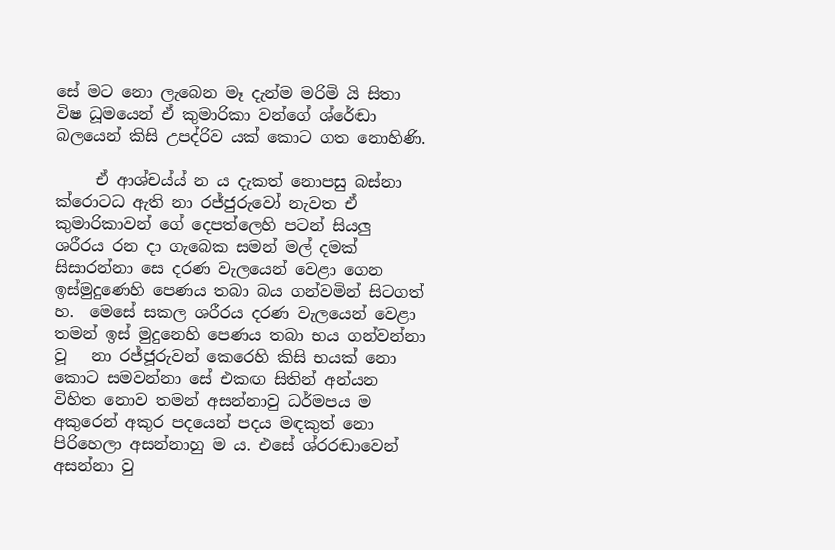සේ මට නො ලැබෙන මෑ දැන්ම මරිමි යි සිතා විෂ ධූමයෙන් ඒ කුමාරිකා වන්ගේ ශ්රේඬා බලයෙන් කිසි උපද්රිව යක් කොට ගත නොහිණි.

     ඒ ආශ්චය්ය් න ය දැකත් නොපසු බස්නා ක්රොටධ ඇති නා රජ්ජුරුවෝ නැවත ඒ කුමාරිකාවන් ගේ දෙපත්ලෙහි පටන් සියලු ශරීරය රන දා ගැබෙක සමන් මල් දමක් සිසාරන්නා සෙ දරණ වැලයෙන් වෙළා ගෙන ඉස්මුදුණෙහි පෙණය තබා බය ගන්වමින් සිටගත් හ.  මෙසේ සකල ශරීරය දරණ වැලයෙන් වෙළා තමන් ඉස් මුදුනෙහි පෙණය තබා භය ගන්වන්නා   වූ   නා රජ්ජූරුවන් කෙරෙහි කිසි භයක් නො  කොට සමවන්නා සේ එකඟ සිතින් අන්යන විහිත නොව තමන් අසන්නාවු ධර්මපය ම අකුරෙන් අකුර පදයෙන් පදය මඳකුත් නො පිරිහෙලා අසන්නාහු ම ය. එසේ ශ්රරඬාවෙන් අසන්නා වු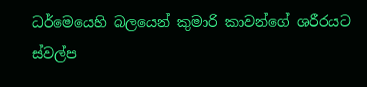ධර්මෙයෙහි බලයෙන් කුමාරි කාවන්ගේ ශරීරයට  ස්වල්ප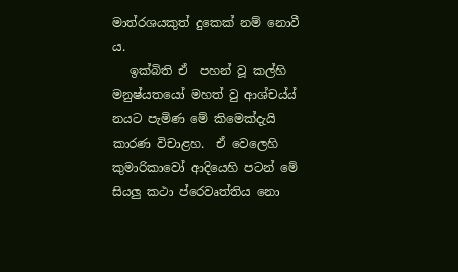මාත්රශයකුත් දුකෙක් නම් නොවී ය.
   ඉක්බිති ඒ  පහන් වූ කල්හි මනුෂ්යතයෝ මහත් වු ආශ්චය්ය් නයට පැමිණ මේ කිමෙක්දැයි කාරණ විචාළහ.  ඒ වෙලෙහි කුමාරිකාවෝ ආදියෙහි පටන් මේ සියලු කථා ප්රෙවෘත්තිය නො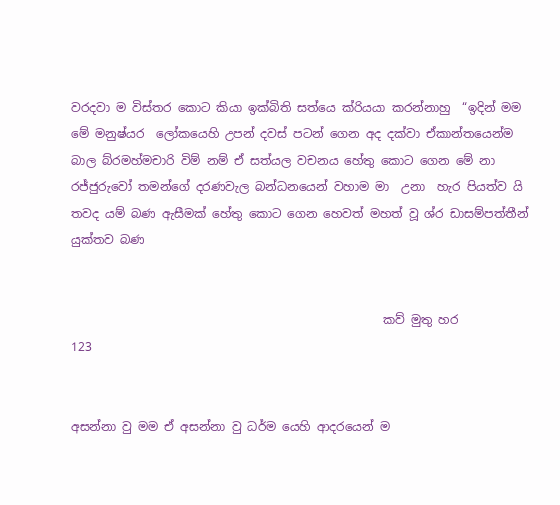වරදවා ම විස්තර කොට කියා ඉක්බිති සත්යෙ ක්රියයා කරන්නාහු  “ඉදින් මම මේ මනුෂ්යර ‍ ලෝකයෙහි උපන් දවස් පටන් ගෙන අද දක්වා ඒකාන්තයෙන්ම බාල බ්රමහ්මචාරි විම් නම් ඒ සත්යල වචනය හේතු කොට ගෙන මේ නා රජ්ජුරු‍වෝ තමන්ගේ දරණවැල බන්ධනයෙන් වහාම මා  උනා  හැර පියත්ව යි තවද යම් බණ ඇසීමක් හේතු කොට ගෙන හෙවත් මහත් වූ ශ්ර ඩාසම්පත්තීන් යුක්තව බණ


                                                    කව් මුතු හර                                         123


අසන්නා වු මම ඒ අසන්නා වු ධර්ම යෙහි ආදරයෙන් ම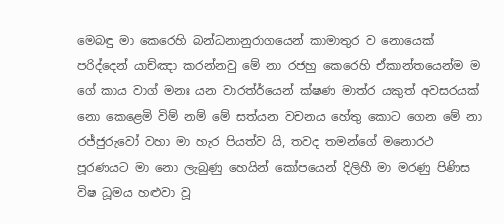මෙබඳු මා කෙරෙහි බන්ධනානුරාගයෙන් කාමාතුර ව නොයෙක් පරිද්දෙන් යාච්ඤා කරන්නවු මේ නා රජහු කෙරෙහි ඒකාන්තයෙන්ම ම ගේ කාය වාග් මනඃ යන වාරත්ර්යෙන් ක්ෂණ මාත්ර යකුත් අවසරයක් නො කෙළෙමි විම් නම් මේ සත්යන වචනය හේතු කොට ගෙන මේ නා රජ්ජුරුවෝ වහා මා හැර පියත්ව යි, තවද තමන්ගේ මනොරථ පූරණයට මා නො ලැබුණු හෙයින් කෝපයෙන් දිලිහී මා මරණු පිණිස විෂ ධූමය හළුවා වූ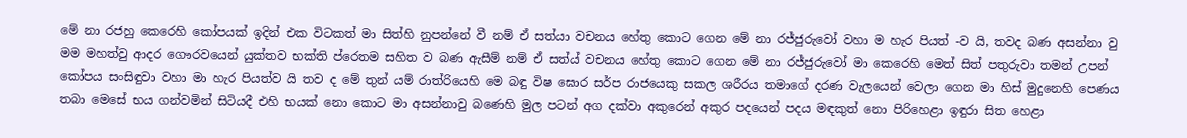මේ නා රජහු කෙරෙහි කෝප‍යක් ඉදින් එක විටකත් මා සිත්හි නුපන්නේ වී නම් ඒ සත්යා වචනය හේතු කොට ගෙන මේ නා රජ්ජුරුවෝ වහා ම හැර පියත් -ව යි, තවද බණ අසන්නා වු මම මහත්වු ආදර ගෞරවයෙන් යුක්තව භක්ති ප්රෙතම සහිත ව බණ ඇසීම් නම් ඒ සත්ය් වචනය හේතු කොට ගෙන මේ නා රජ්ජුරුවෝ මා කෙරෙහි මෙත් සිත් පතුරුවා තමන් උපන් කෝපය සංසිඳුවා වහා මා හැර පියත්ව යි තව ද මේ තුන් යම් රාත්රි‍යෙහි මෙ බඳු විෂ ඝොර සර්ප රාජයෙකු සකල ශරීරය තමාගේ දරණ වැලයෙන් වෙලා ගෙන මා හිස් මුදුනෙහි පෙණය තබා මෙසේ භය ගන්වමින් සිටියදී එහි භයක් නො කොට මා අසන්නාවු බණෙහි මුල පටන් අග දක්වා අකුරෙන් අකුර පදයෙන් පදය මඳකුත් නො පිරිහෙළා ඉඳුරා සිත හෙළා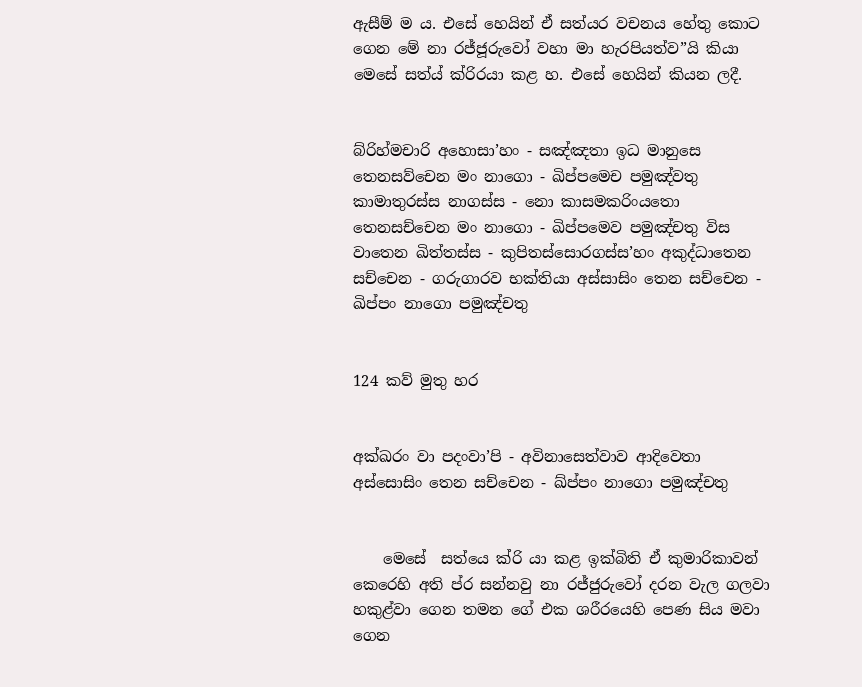ඇසීම් ම ය. එසේ හෙයින් ඒ සත්යර වචනය හේතු කොට ගෙන මේ නා රජ්ජූරුවෝ වහා මා හැරපියත්ව”යි කියා මෙසේ සත්ය් ක්රිරයා කළ හ. එසේ හෙයින් කියන ලදී.


බ්රිහ්මචාරි අහොසා’හං - සඤ්ඤතා ඉධ මානුසෙ තෙනසව්චෙන මං නාගො - ඛිප්පමෙච පමුඤ්වතු කාමාතුරස්ස නාගස්ස - නො කාසමකරිංයතො තෙනසච්චෙන මං නාගො - ඛිප්පමෙව පමුඤ්චතු විස වාතෙන ඛිත්තස්ස - කුපිතස්සොරගස්ස’හං අකුද්ධාතෙන සච්චෙන - ගරුගාරව භක්තියා අස්සාසිං තෙන සච්චෙන - ඛිප්පං නාගො පමුඤ්චතු


124 කව් මුතු හර


අක්ඛරං වා පදංවා’පි - අවිනාසෙත්වාව ආදි‍වෙතා අස්සොසිං තෙන සච්චෙන - ඛ්ප්පං නාගො පමුඤ්චතු


    මෙසේ  සත්යෙ ක්රි යා කළ ඉක්බිති ඒ කුමාරිකාවන් කෙරෙහි අති ප්ර සන්නවු නා රජ්ජුරු‍වෝ දරන වැල ගලවා හකුළ්වා ගෙන තමන ‍ගේ එක ශරීරයෙහි පෙණ සිය මවා ගෙන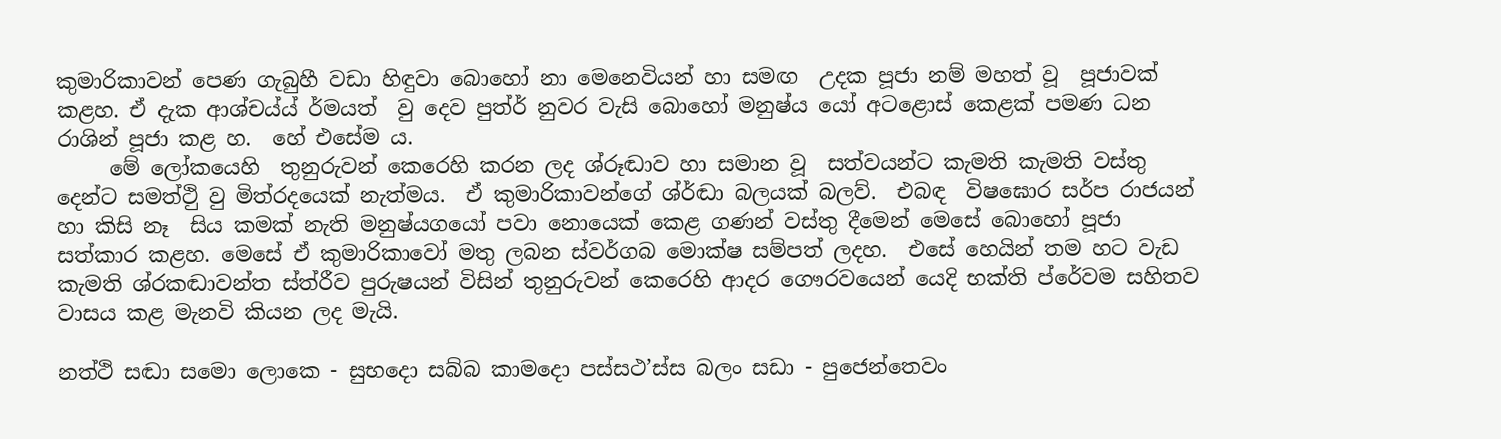කුමාරිකාවන් පෙණ ගැබුහී වඩා හිඳුවා බොහෝ නා මෙනෙවියන් හා සමඟ  උදක පූජා නම් මහත් වූ  පූජාවක් කළහ. ඒ දැක ආශ්චය්ය් ර්මයත්  වු දෙව පුත්ර් නුවර වැසි බොහෝ මනුෂ්ය යෝ අටළොස් කෙළක් පමණ ධන රාශින් පූජා කළ හ.  හේ එසේම ය.
     මේ ලෝකයෙහි  තුනුරුවන් කෙරෙහි කරන ලද ශ්රූඬාව හා සමාන වූ  සත්වයන්ට කැමති කැමති වස්තු දෙන්ට සමත්ථිු වු මිත්රදයෙක් නැත්මය.  ඒ කුමාරිකාවන්ගේ ශ්ර්ඬා බලයක් බලව්.  එබඳ  විෂඝොර සර්ප රාජයන් හා කිසි නෑ  සිය කමක් නැති මනුෂ්යගයෝ පවා නොයෙක් කෙළ ගණන් වස්තු දීමෙන් මෙසේ බොහෝ පූජා සත්කාර කළහ. මෙසේ ඒ කුමාරිකාවෝ මතු ලබන ස්වර්ගබ මොක්ෂ සම්පත් ලදහ.  එසේ හෙයින් තම හට වැඩ කැමති ශ්රකඬාවන්ත ස්ත්රීව පුරුෂයන් විසින් තුනුරුවන් කෙරෙහි ආදර ගෞරවයෙන් යෙදි භක්ති ප්රේවම සහිතව වාසය කළ මැනවි කියන ලද මැයි.

නත්ථි සඬා සමො ලොකෙ - සුභදො සබ්බ කාමදො පස්සථ’ස්ස බලං සඩා - පුජෙන්තෙවං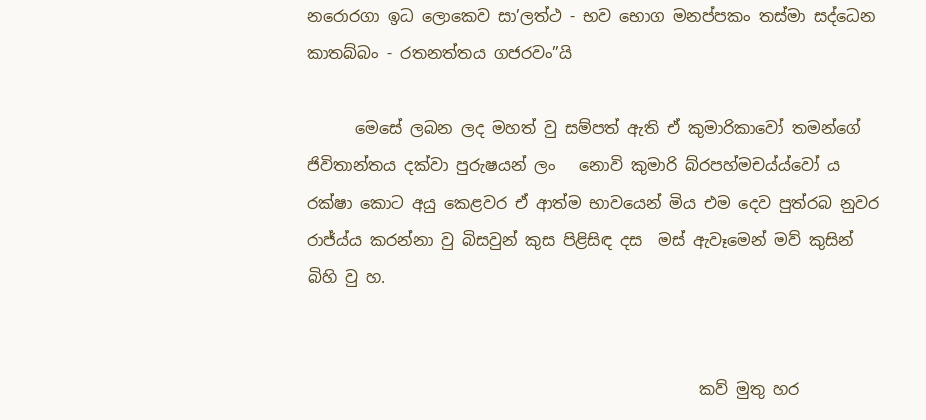නරොරගා ඉධ ලොකෙව සා’ලත්ථ - භව භොග මනප්පකං තස්මා සද්ධෙන කාතබ්බං - රතනත්තය ගජරවං”යි

      මෙසේ ලබන ලද මහත් වු සම්පත් ඇති ඒ කුමාරිකාවෝ තමන්ගේ ජිවිතාන්තය දක්වා පුරුෂයන් ලං   නොවි කුමාරි බ්රපහ්මචය්ය්වෝ ය  රක්ෂා කොට අයු කෙළවර ඒ ආත්ම භාවයෙන් මිය එම දෙව පුත්රබ නුවර රාජ්ය්ය කරන්නා වු බිසවුන් කුස පිළිසිඳ දස  මස් ඇවෑමෙන් මව් කුසින් බිහි වු හ.


                                                 කව් මුතු හර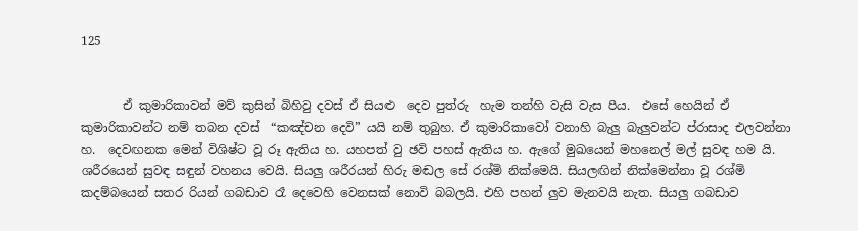125


       ඒ කුමාරිකාවන් මව් කුසින් බිහිවු දවස් ඒ සියළු  දෙව පුත්රු  හැම තන්හි වැසි වැස පීය.  එසේ හෙයින් ඒ කුමාරිකාවන්ට නම් තබන දවස්  “කඤ්චන දෙවි” යයි නම් තුබුහ. ඒ කුමාරිකාවෝ වනාහි බැලු බැලුවන්ට ප්රාසාද එලවන්නා හ.  දෙවඟනක මෙන් විශිෂ්ට වූ රූ ඇතිය හ. යහපත් වු ඡවි පහස් ඇතිය හ. ඇගේ මුඛයෙන් මහනෙල් මල් සුවඳ හම යි. ශරීරයෙන් සුවඳ සඳුන් වහනය වෙයි. සියලු ශරීරයන් හිරු මඬල සේ රශ්මි නික්මෙයි. සියලඟින් නික්මෙන්නා වූ රශ්මි කදම්බයෙන් සතර රියන් ගබඩාව රෑ දෙවෙහි වෙනසක් නොවි බබලයි. එහි පහන් ලුව මැනවයි නැත. සියලු ගබඩාව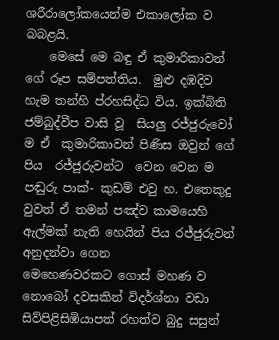ශරීරාලෝකයෙන්ම එකාලෝක ව බබළයි.
    මෙසේ මෙ බඳු ඒ කුමාරිකාවන් ගේ රූප සම්පත්තිය.  මුළු දඹදිව හැම තන්හි ප්රහසිද්ධ විය. ඉක්බිති ජම්බුද්වීප වාසි වූ  සියලු රජ්ජුරුවෝ ම ඒ  කුමාරිකාවන් පිණිස ඔවුන් ගේ පිය  රජ්ජුරුවන්ට  වෙන වෙන ම පඬුරු පාක්- කුඩම් එවු හ. එතෙකුදු වුවත් ඒ තමන් පඤ්ව කාමයෙහි ඇල්මක් නැති හෙයින් පිය රජ්ජුරුවන් අනුදන්වා ගෙන මෙහෙණවරකට ‍ගොස් මහණ ව නොබෝ දවසකින් විදර්ශ්නා වඩා සිව්පිළිසිඹියාපත් රහත්ව බුදු සසුන්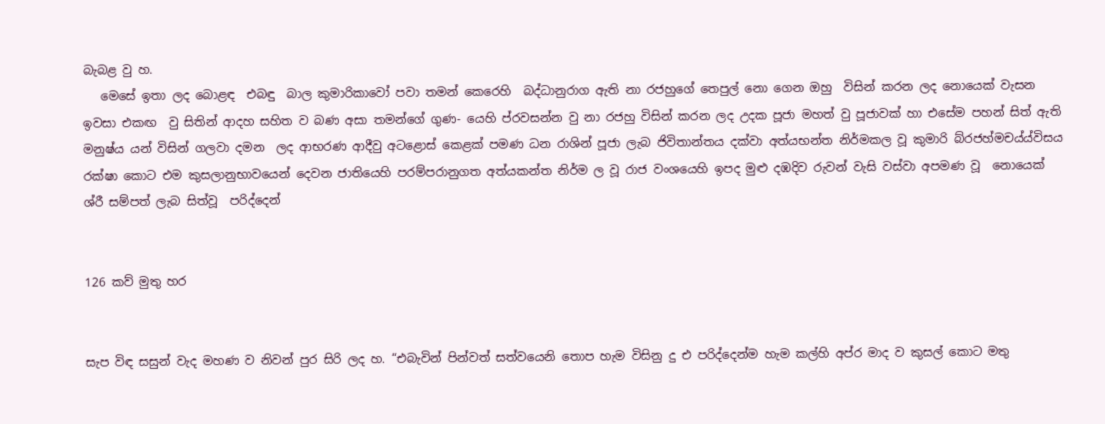බැබළ වු හ.
   මෙසේ ඉතා ලද බොළඳ  එබඳු  බාල කුමාරිකාවෝ පවා තමන් කෙරෙහි  බද්ධානුරාග ඇති නා රජහුගේ තෙපුල් නො ගෙන ඔහු  විසින් කරන ලද නොයෙක් වැසන ඉවසා එකඟ  වු සිතින් ආදහ සහිත ව බණ අසා තමන්ගේ ගුණ- යෙහි ප්රවසන්න වු නා රජහු විසින් කරන ලද උදක පූජා මහත් වු පූජාවක් හා එසේම පහන් සිත් ඇති මනුෂ්ය යන් විසින් ගලවා දමන  ලද ආභරණ ආදීවු අටළොස් කෙළක් පමණ ධන රාශින් පූජා ලැබ ජිවිතාන්තය දක්වා අත්යභන්ත නිර්මකල වූ කුමාරි බ්රජහ්මචය්ය්විසය රක්ෂා කොට එම කුසලානුභාවයෙන් දෙවන ජාතියෙහි පරම්පරානුගත අත්යකන්ත නිර්ම ල වූ රාජ වංශයෙහි ඉපද මුළු දඹදිව රුවන් වැසි වස්වා අපමණ වූ  නොයෙක් ශ්රී‍ සම්පත් ලැබ සිත්වූ  පරිද්දෙන්


126 කව් මුතු හර


සැප විඳ සසුන් වැද මහණ ව නිවන් පුර සිරි ලද හ. “එබැවින් පින්වත් සත්වයෙනි තොප හැම විසිනු දු එ පරිද්දෙන්ම හැම කල්හි අප්ර මාද ව කුසල් කොට මතු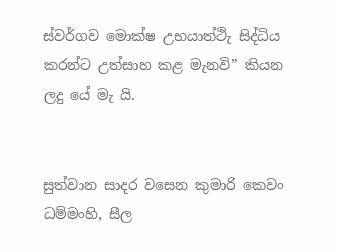ස්වර්ගව මොක්ෂ උභයාත්ථිැ සිද්ධිය කරන්ට උත්සාහ කළ මැනවි” කියන ලදු යේ මැ යි.


සුත්වාන සාදර වසෙන කුමාරි කෙවං ධම්මංහි, සීල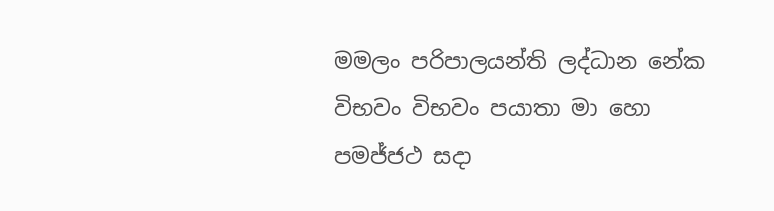මමලං පරිපාලයන්ති ලද්ධාන නේක විභවං විභවං පයාතා මා හො පමජ්ජථ සදා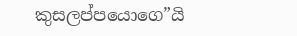කුසලප්පයොගෙ”යි